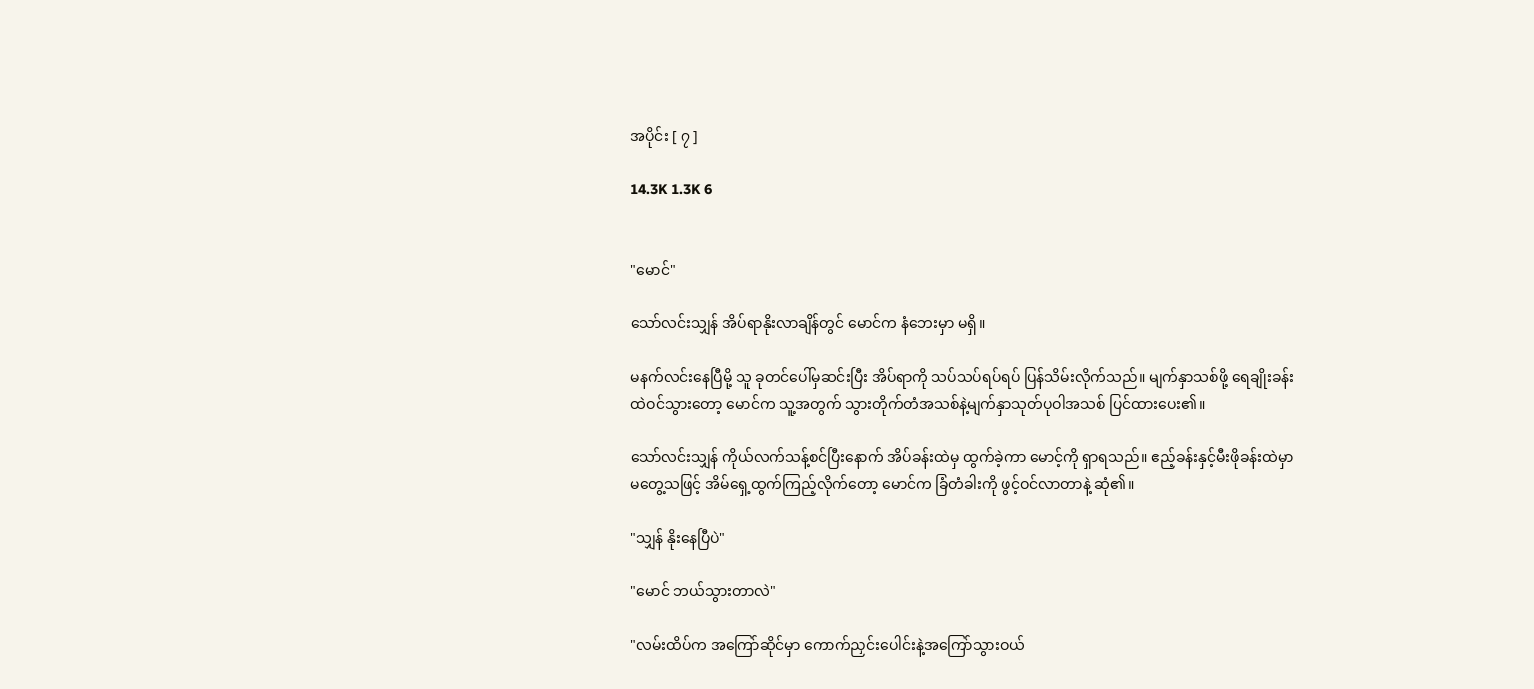အပိုင်း [ ၇ ]

14.3K 1.3K 6


"မောင်"

သော်လင်းသျှန် အိပ်ရာနိုးလာချိန်တွင် မောင်က နံဘေးမှာ မရှိ။

မနက်လင်းနေပြီမို့ သူ ခုတင်ပေါ်မှဆင်းပြီး အိပ်ရာကို သပ်သပ်ရပ်ရပ် ပြန်သိမ်းလိုက်သည်။ မျက်နှာသစ်ဖို့ ရေချိုးခန်းထဲဝင်သွားတော့ မောင်က သူ့အတွက် သွားတိုက်တံအသစ်နဲ့မျက်နှာသုတ်ပုဝါအသစ် ပြင်ထားပေး၏။

သော်လင်းသျှန် ကိုယ်လက်သန့်စင်ပြီးနောက် အိပ်ခန်းထဲမှ ထွက်ခဲ့ကာ မောင့်ကို ရှာရသည်။ ဧည့်ခန်းနှင့်မီးဖိုခန်းထဲမှာ မတွေ့သဖြင့် အိမ်ရှေ့ထွက်ကြည့်လိုက်တော့ မောင်က ခြံတံခါးကို ဖွင့်ဝင်လာတာနဲ့ ဆုံ၏။

"သျှန် နိုးနေပြီပဲ"

"မောင် ဘယ်သွားတာလဲ"

"လမ်းထိပ်က အကြော်ဆိုင်မှာ ကောက်ညှင်းပေါင်းနဲ့အကြော်သွားဝယ်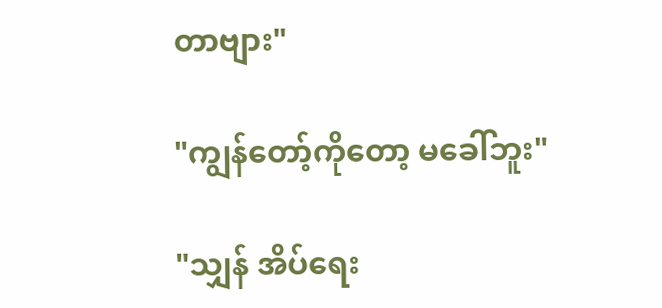တာဗျား"

"ကျွန်တော့်ကိုတော့ မခေါ်ဘူး"

"သျှန် အိပ်ရေး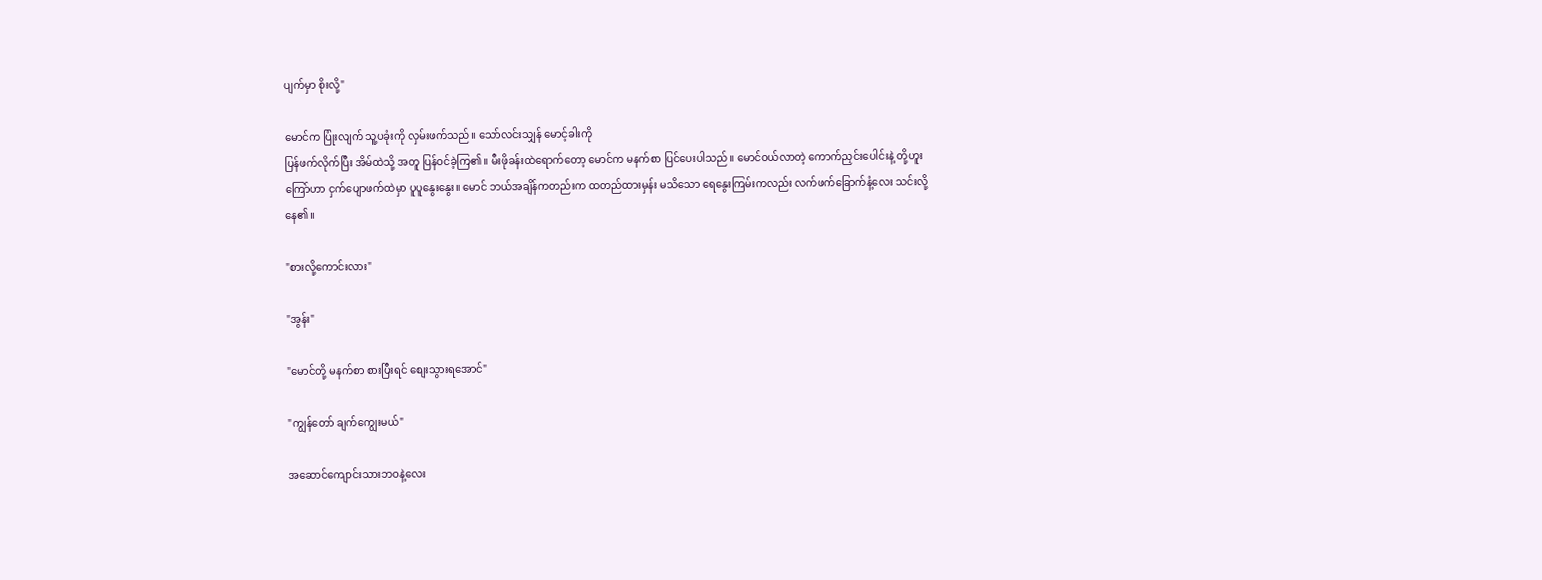ပျက်မှာ စိုးလို့"

မောင်က ပြုံးလျက် သူ့ပခုံးကို လှမ်းဖက်သည်။ သော်လင်းသျှန် မောင့်ခါးကို
ပြန်ဖက်လိုက်ပြီး အိမ်ထဲသို့ အတူ ပြန်ဝင်ခဲ့ကြ၏။ မီးဖိုခန်းထဲရောက်တော့ မောင်က မနက်စာ ပြင်ပေးပါသည်။ မောင်ဝယ်လာတဲ့ ကောက်ညှင်းပေါင်းနဲ့ တို့ဟူးကြော်ဟာ ငှက်ပျောဖက်ထဲမှာ ပူပူနွေးနွေး။ မောင် ဘယ်အချိန်ကတည်းက ထတည်ထားမှန်း မသိသော ရေနွေးကြမ်းကလည်း လက်ဖက်ခြောက်နံ့လေး သင်းလို့နေ၏။

"စားလို့ကောင်းလား"

"အွန်း"

"မောင်တို့ မနက်စာ စားပြီးရင် စျေးသွားရအောင်"

"ကျွန်တော် ချက်ကျွေးမယ်"

အဆောင်ကျောင်းသားဘဝနဲ့လေး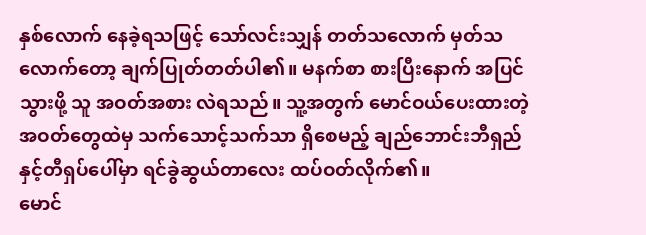နှစ်လောက် နေခဲ့ရသဖြင့် သော်လင်းသျှန် တတ်သလောက် မှတ်သလောက်တော့ ချက်ပြုတ်တတ်ပါ၏။ မနက်စာ စားပြီးနောက် အပြင်သွားဖို့ သူ အဝတ်အစား လဲရသည်။ သူ့အတွက် မောင်ဝယ်ပေးထားတဲ့ အဝတ်တွေထဲမှ သက်သောင့်သက်သာ ရှိစေမည့် ချည်ဘောင်းဘီရှည်နှင့်တီရှပ်ပေါ်မှာ ရင်ခွဲဆွယ်တာလေး ထပ်ဝတ်လိုက်၏။
မောင်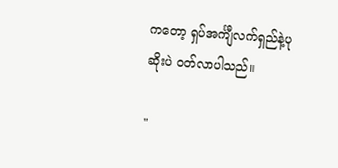ကတော့ ရှပ်အင်္ကျီလက်ရှည်နဲ့ပုဆိုးပဲ ဝတ်လာပါသည်။

"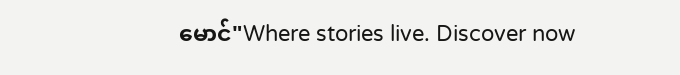မောင်"Where stories live. Discover now